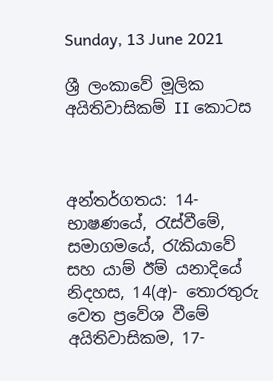Sunday, 13 June 2021

ශ්‍රී ලංකාවේ මූලික අයිතිවාසිකම් II කොටස



අන්තර්ගතය: 14- භාෂණයේ, රැස්වීමේ, සමාගමයේ, රැකියාවේ සහ යාම් ඊම් යනාදියේ නිදහස, 14(අ)- තොරතුරු වෙත ප්‍රවේශ වීමේ අයිතිවාසිකම, 17-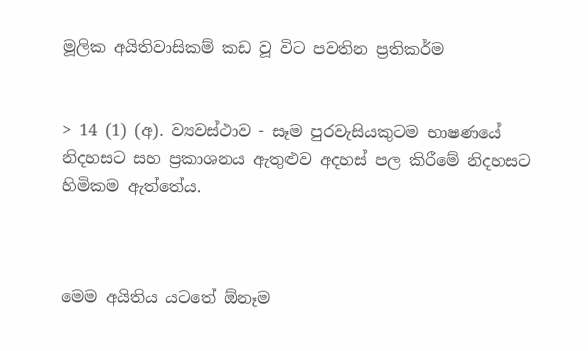මූලික අයිතිවාසිකම් කඩ වූ විට පවතින ප්‍රතිකර්ම


> 14 (1) (අ). ව්‍යවස්ථාව - සෑම පුරවැසියකුටම භාෂණයේ නිදහසට සහ ප්‍රකාශනය ඇතුළුව අදහස් පල කිරීමේ නිදහසට හිමිකම ඇත්තේය.



මෙම අයිතිය යටතේ ඕනෑම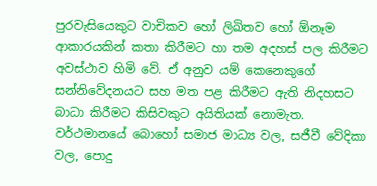පුරවැසියෙකුට වාචිකව හෝ ලිඛිතව හෝ ඕනෑම ආකාරයකින් කතා කිරීමට හා තම අදහස් පල කිරීමට අවස්ථාව හිමි වේ. ඒ අනුව යම් කෙනෙකුගේ සන්නිවේදනයට සහ මත පළ කිරීමට ඇති නිදහසට බාධා කිරීමට කිසිවකුට අයිතියක් නොමැත. වර්ථමානයේ බොහෝ සමාජ මාධ්‍ය වල, සජීවී වේදිකා වල, පොදු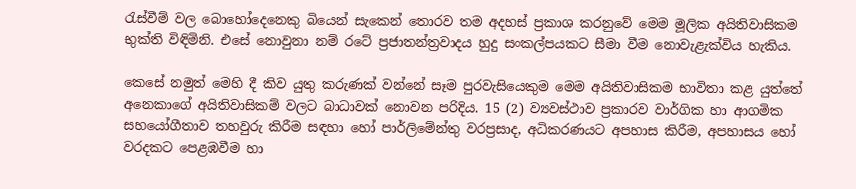රැස්වීම් වල බොහෝදෙනෙකු බියෙන් සැකෙන් තොරව තම අදහස් ප්‍රකාශ කරනුවේ මෙම මූලික අයිතිවාසිකම භුක්ති විඳිමිනි. එසේ නොවුනා නම් රටේ ප්‍රජාතන්ත්‍රවාදය හුදු සංකල්පයකට සීමා වීම නොවැළැක්විය හැකිය.

කෙසේ නමුත් මෙහි දී කිව යුතු කරුණක් වන්නේ සෑම පුරවැසියෙකුම මෙම අයිතිවාසිකම භාවිතා කළ යුත්තේ අනෙකාගේ අයිතිවාසිකම් වලට බාධාවක් නොවන පරිදිය. 15 (2) ව්‍යවස්ථාව ප්‍රකාරව වාර්ගික හා ආගමික සහයෝගීතාව තහවුරු කිරීම සඳහා හෝ පාර්ලිමේන්තු වරප්‍රසාද, අධිකරණයට අපහාස කිරීම, අපහාසය හෝ වරදකට පෙළඹවීම හා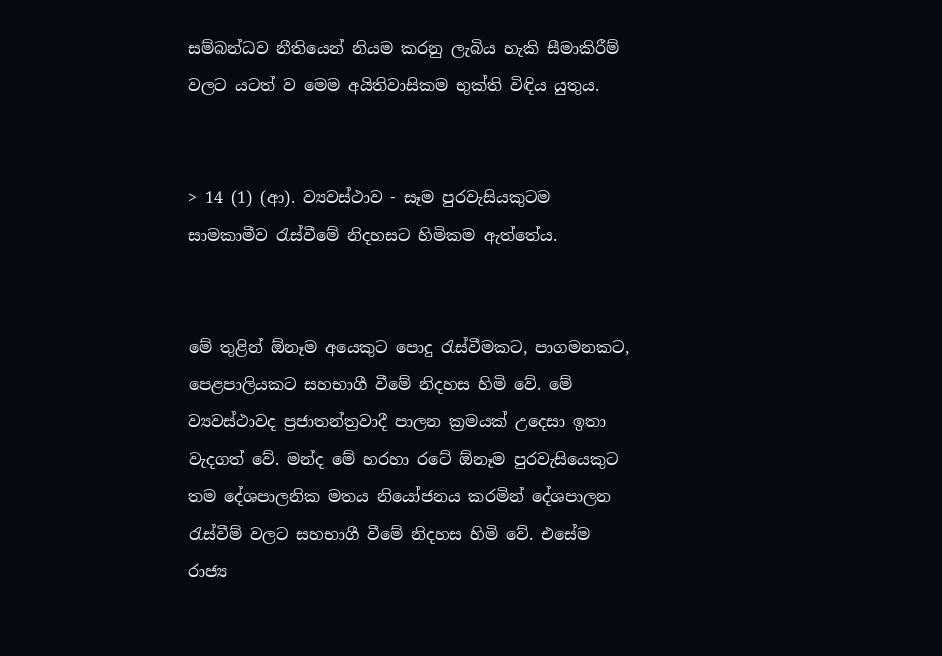සම්බන්ධව නීතියෙන් නියම කරනු ලැබිය හැකි සීමාකිරීම් වලට යටත් ව මෙම අයිතිවාසිකම භුක්ති විඳිය යුතුය.


> 14 (1) (ආ). ව්‍යවස්ථාව - සෑම පුරවැසියකුටම සාමකාමීව රැස්වීමේ නිදහසට හිමිකම ඇත්තේය.


මේ තුළින් ඕනෑම අයෙකුට පොදු රැස්වීමකට, පාගමනකට, පෙළපාලියකට සහභාගී වීමේ නිදහස හිමි වේ. මේ ව්‍යවස්ථාවද ප්‍රජාතන්ත්‍රවාදී පාලන ක්‍රමයක් උදෙසා ඉතා වැදගත් වේ. මන්ද මේ හරහා රටේ ඕනෑම පුරවැසියෙකුට තම දේශපාලනික මතය නියෝජනය කරමින් දේශපාලන රැස්වීම් වලට සහභාගී වීමේ නිදහස හිමි වේ. එසේම රාජ්‍ය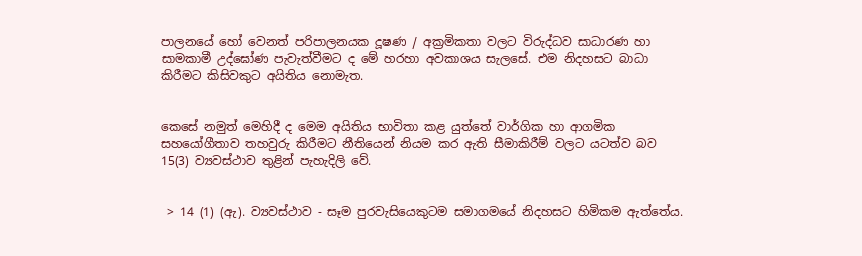පාලනයේ හෝ වෙනත් පරිපාලනයක දූෂණ / අක්‍රමිකතා වලට විරුද්ධව සාධාරණ හා සාමකාමී උද්ඝෝණ පැවැත්වීමට ද මේ හරහා අවකාශය සැලසේ. එම නිදහසට බාධා කිරීමට කිසිවකුට අයිතිය නොමැත.


කෙසේ නමුත් මෙහිදී ද මෙම අයිතිය භාවිතා කළ යුත්තේ වාර්ගික හා ආගමික සහයෝගීතාව තහවුරු කිරීමට නීතියෙන් නියම කර ඇති සීමාකිරීම් වලට යටත්ව බව 15(3) ව්‍යවස්ථාව තුළින් පැහැදිලි වේ.


 > 14 (1) (ඇ). ව්‍යවස්ථාව - සෑම පුරවැසියෙකුටම සමාගමයේ නිදහසට හිමිකම ඇත්තේය.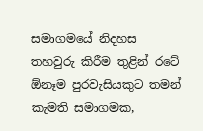සමාගමයේ නිදහස තහවුරු කිරීම තුළින් රටේ ඕනෑම පුරවැසියකුට තමන් කැමති සමාගමක,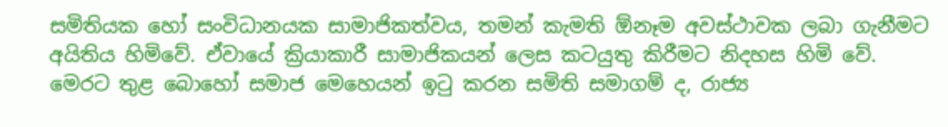සමිතියක හෝ සංවිධානයක සාමාජිකත්වය, තමන් කැමති ඕනෑම අවස්ථාවක ලබා ගැනීමට අයිතිය හිමිවේ. ඒවායේ ක්‍රියාකාරී සාමාජිකයන් ලෙස කටයුතු කිරීමට නිදහස හිමි වේ. මෙරට තුළ බොහෝ සමාජ මෙහෙයන් ඉටු කරන සමිති සමාගම් ද, රාජ්‍ය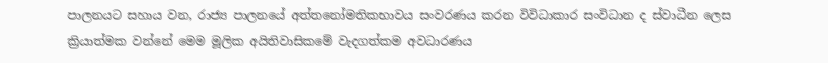පාලනයට සහාය වන, රාජ්‍ය පාලනයේ අත්තනෝමතිකභාවය සංවරණය කරන විවිධාකාර සංවිධාන ද ස්වාධීන ලෙස ක්‍රියාත්මක වන්නේ මෙම මූලික අයිතිවාසිකමේ වැදගත්කම අවධාරණය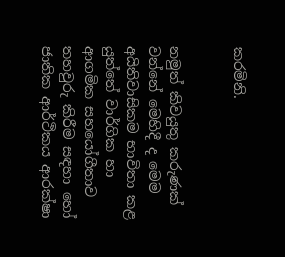කරමිනි.


නමුත් කිවයුතු කරුණක් වන්නේ මෙහිදී ද මෙම අයිතිවාසිකම භාවිතා කළ යුත්තේ වාර්ගික හා ආගමික සහයෝගීතාව තහවුරු කිරීම සඳහා හෝ ජාතික ආර්ථිකය ආරක්ෂා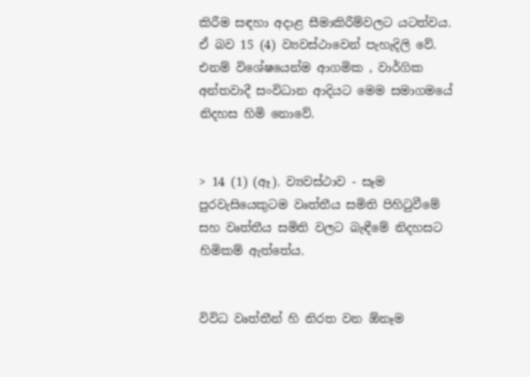කිරීම සඳහා අදාළ සීමාකිරීම්වලට යටත්වය. ඒ බව 15 (4) ව්‍යවස්ථාවෙන් පැහැදිලි වේ. එනම් විශේෂයෙන්ම ආගමික , වාර්ගික අන්තවාදී සංවිධාන ආදියට මෙම සමාගමයේ නිදහස හිමි නොවේ.


> 14 (1) (ඈ). ව්‍යවස්ථාව - සෑම පුරවැසියෙකුටම වෘත්තීය සමිති පිහිටුවීමේ සහ වෘත්තීය සමිති වලට බැඳීමේ නිදහසට හිමිකම් ඇත්තේය.


විවිධ වෘත්තීන් හි නිරත වන ඕනෑම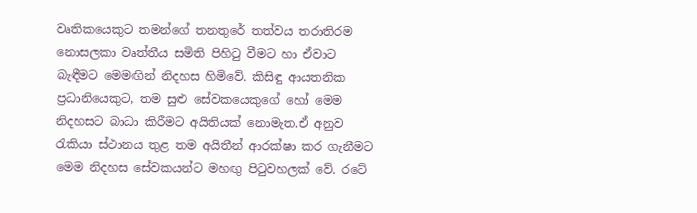වෘතිකයෙකුට තමන්ගේ තනතුරේ තත්වය තරාතිරම නොසලකා වෘත්තීය සමිති පිහිටු වීමට හා ඒවාට බැඳීමට මෙමඟින් නිදහස හිමිවේ. කිසිඳු ආයතනික ප්‍රධානියෙකුට, තම සුළු සේවකයෙකුගේ හෝ මෙම නිදහසට බාධා කිරීමට අයිතියක් නොමැත.ඒ අනුව රැකියා ස්ථානය තුළ තම අයිතීන් ආරක්ෂා කර ගැනීමට මෙම නිදහස සේවකයන්‍ට මහඟු පිටුවහලක් වේ. රටේ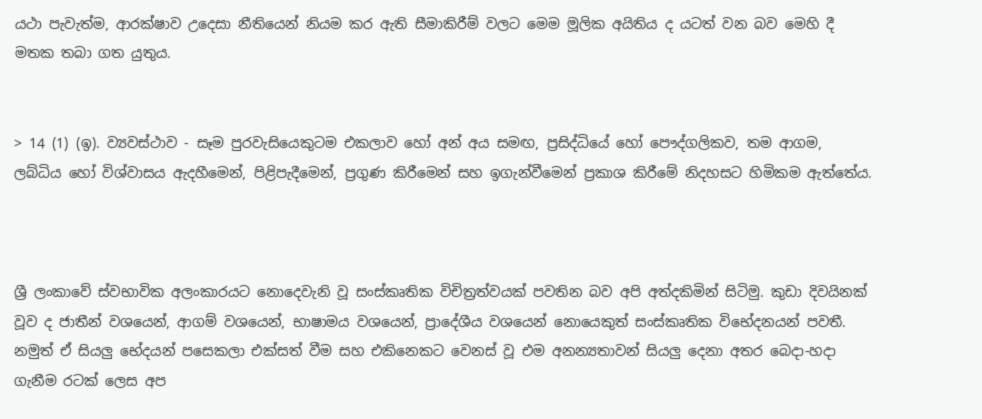යථා පැවැත්ම, ආරක්ෂාව උදෙසා නීතියෙන් නියම කර ඇති සීමාකිරීම් වලට මෙම මූලික අයිතිය ද යටත් වන බව මෙහි දී  මතක තබා ගත යුතුය.


> 14 (1) (ඉ). ව්‍යවස්ථාව - සෑම පුරවැසියෙකුටම එකලාව හෝ අන් අය සමඟ, ප්‍රසිද්ධියේ හෝ පෞද්ගලිකව, තම ආගම, ලබ්ධිය හෝ විශ්වාසය ඇදහීමෙන්, පිළිපැදීමෙන්, ප්‍රගුණ කිරීමෙන් සහ ඉගැන්වීමෙන් ප්‍රකාශ කිරීමේ නිදහසට හිමිකම ඇත්තේය.



ශ්‍රී ලංකාවේ ස්වභාවික අලංකාරයට නොදෙවැනි වූ සංස්කෘතික විචිත්‍රත්වයක් පවතින බව අපි අත්දකිමින් සිටිමු. කුඩා දිවයිනක් වූව ද ජාතීන් වශයෙන්, ආගම් වශයෙන්, භාෂාමය වශයෙන්, ප්‍රාදේශීය වශයෙන් නොයෙකුත් සංස්කෘතික විභේදනයන් පවතී. නමුත් ඒ සියලු භේදයන් පසෙකලා එක්සත් වීම සහ එකිනෙකට වෙනස් වූ එම අනන්‍යතාවන් සියලු දෙනා අතර බෙදා-හදා ගැනීම රටක් ලෙස අප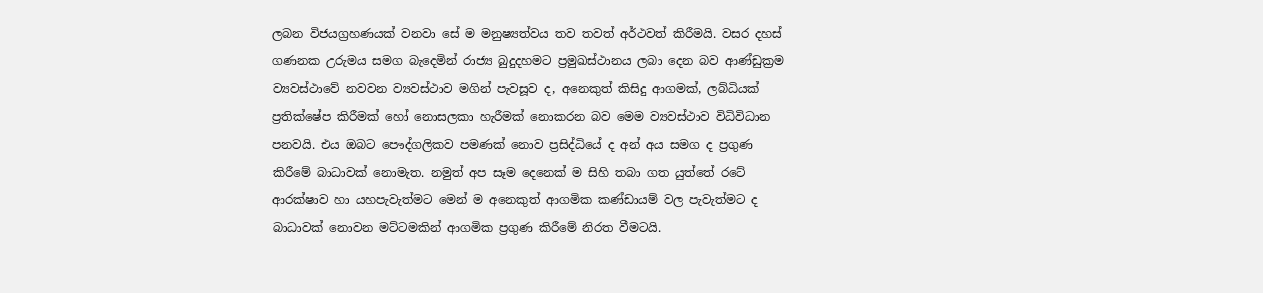ලබන විජයග්‍රහණයක් වනවා සේ ම මනුෂ්‍යත්වය තව තවත් අර්ථවත් කිරීමයි. වසර දහස් ගණනක උරුමය සමග බැදෙමින් රාජ්‍ය බුදුදහමට ප්‍රමුඛස්ථානය ලබා දෙන බව ආණ්ඩුක්‍රම ව්‍යවස්ථාවේ නවවන ව්‍යවස්ථාව මගින් පැවසූව ද, අනෙකුත් කිසිදු ආගමක්, ලබ්ධියක් ප්‍රතික්ෂේප කිරීමක් හෝ නොසලකා හැරීමක් නොකරන බව මෙම ව්‍යවස්ථාව විධිවිධාන පනවයි. එය ඔබට පෞද්ගලිකව පමණක් නොව ප්‍රසිද්ධියේ ද අන් අය සමග ද ප්‍රගුණ කිරීමේ බාධාවක් නොමැත. නමුත් අප සෑම දෙනෙක් ම සිහි තබා ගත යුත්තේ රටේ ආරක්ෂාව හා යහපැවැත්මට මෙන් ම අනෙකුත් ආගමික කණ්ඩායම් වල පැවැත්මට ද බාධාවක් නොවන මට්ටමකින් ආගමික ප්‍රගුණ කිරීමේ නිරත වීමටයි.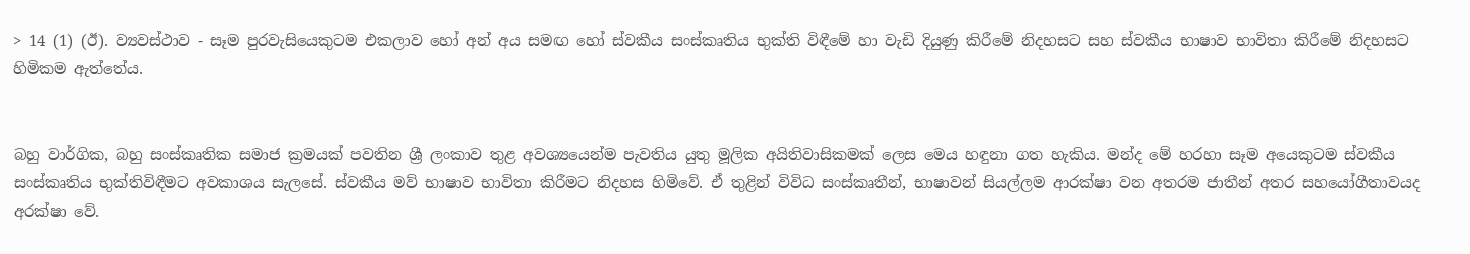> 14 (1) (ඊ). ව්‍යවස්ථාව - සෑම පුරවැසියෙකුටම එකලාව හෝ අන් අය සමඟ හෝ ස්වකීය සංස්කෘතිය භුක්ති විඳීමේ හා වැඩි දියුණු කිරීමේ නිදහසට සහ ස්වකීය භාෂාව භාවිතා කිරීමේ නිදහසට හිමිකම ඇත්තේය.


බහු වාර්ගික, බහු සංස්කෘතික සමාජ ක්‍රමයක් පවතින ශ්‍රී ලංකාව තුළ අවශ්‍යයෙන්ම පැවතිය යුතු මූලික අයිතිවාසිකමක් ලෙස මෙය හඳුනා ගත හැකිය. මන්ද මේ හරහා සෑම අයෙකුටම ස්වකීය සංස්කෘතිය භුක්තිවිඳීමට අවකාශය සැලසේ. ස්වකීය මව් භාෂාව භාවිතා කිරීමට නිදහස හිමිවේ. ඒ තුළින් විවිධ සංස්කෘතීන්, භාෂාවන් සියල්ලම ආරක්ෂා වන අතරම ජාතීන් අතර සහයෝගීතාවයද අරක්ෂා වේ.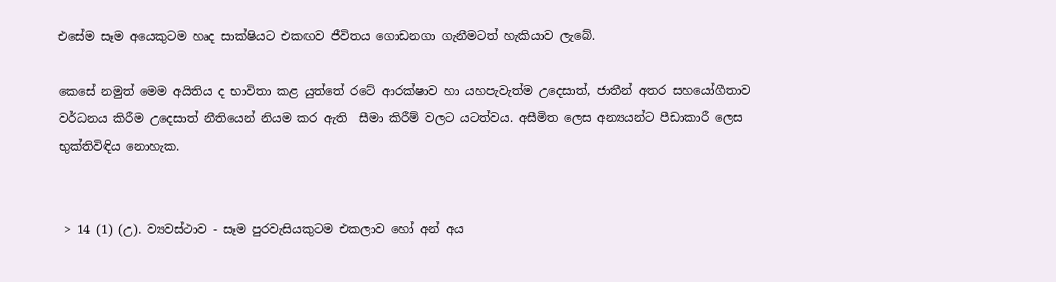එසේම සෑම අයෙකුටම හෘද සාක්ෂියට එකඟව ජීවිතය ගොඩනගා ගැනීමටත් හැකියාව ලැබේ.

කෙසේ නමුත් මෙම අයිතිය ද භාවිතා කළ යුත්තේ රටේ ආරක්ෂාව හා යහපැවැත්ම උදෙසාත්, ජාතීන් අතර සහයෝගීතාව වර්ධනය කිරීම උදෙසාත් නීතියෙන් නියම කර ඇති  සීමා කිරීම් වලට යටත්වය. අසීමිත ලෙස අන්‍යයන්ට පීඩාකාරී ලෙස භුක්තිවිඳිය නොහැක.


 > 14 (1) (උ). ව්‍යවස්ථාව - සෑම පුරවැසියකුටම එකලාව හෝ අන් අය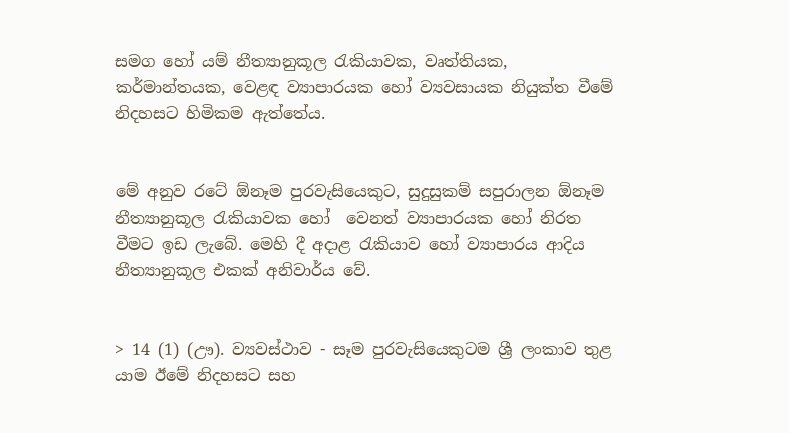සමග හෝ යම් නීත්‍යානුකූල රැකියාවක, වෘත්තියක, කර්මාන්තයක, වෙළඳ ව්‍යාපාරයක හෝ ව්‍යවසායක නියුක්ත වීමේ නිදහසට හිමිකම ඇත්තේය.


මේ අනුව රටේ ඕනෑම පුරවැසියෙකුට, සුදුසුකම් සපුරාලන ඕනෑම නීත්‍යානුකූල රැකියාවක හෝ  වෙනත් ව්‍යාපාරයක හෝ නිරත වීමට ඉඩ ලැබේ. මෙහි දී අදාළ රැකියාව හෝ ව්‍යාපාරය ආදිය නීත්‍යානුකූල එකක් අනිවාර්ය වේ.


> 14 (1) (ඌ). ව්‍යවස්ථාව - සෑම පුරවැසියෙකුටම ශ්‍රී ලංකාව තුළ යාම ඊමේ නිදහසට සහ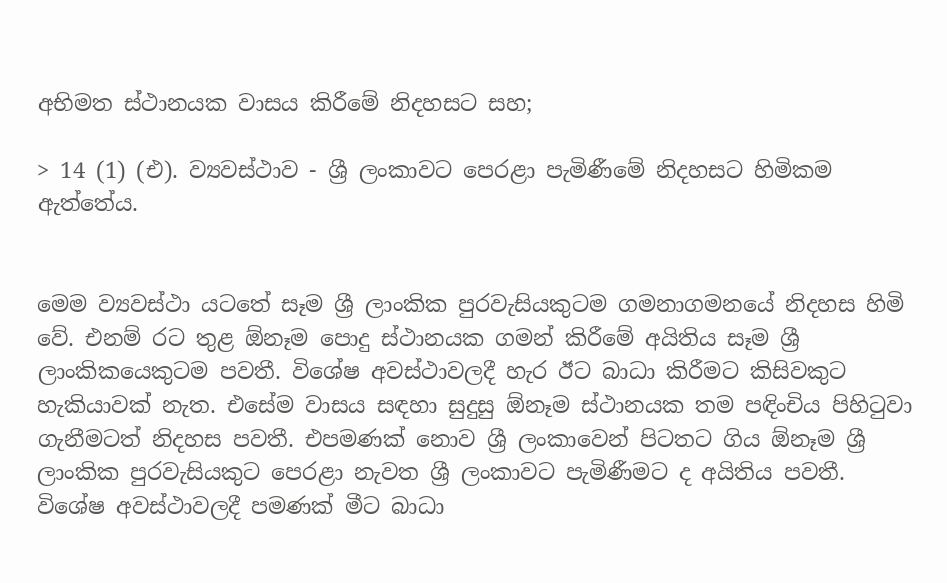අභිමත ස්ථානයක වාසය කිරීමේ නිදහසට සහ;

> 14 (1) (එ). ව්‍යවස්ථාව - ශ්‍රී ලංකාවට පෙරළා පැමිණීමේ නිදහසට හිමිකම ඇත්තේය.


මෙම ව්‍යවස්ථා යටතේ සෑම ශ්‍රී ලාංකික පුරවැසියකුටම ගමනාගමනයේ නිදහස හිමි වේ. එනම් රට තුළ ඕනෑම පොදු ස්ථානයක ගමන් කිරීමේ අයිතිය සෑම ශ්‍රී ලාංකිකයෙකුටම පවතී. විශේෂ අවස්ථාවලදී හැර ඊට බාධා කිරීමට කිසිවකුට හැකියාවක් නැත. එසේම වාසය සඳහා සුදුසු ඕනෑම ස්ථානයක තම පඳිංචිය පිහිටුවා ගැනීමටත් නිදහස පවතී. එපමණක් නොව ශ්‍රී ලංකාවෙන් පිටතට ගිය ඕනෑම ශ්‍රී ලාංකික පුරවැසියකුට පෙරළා නැවත ශ්‍රී ලංකාවට පැමිණීමට ද අයිතිය පවතී. විශේෂ අවස්ථාවලදී පමණක් මීට බාධා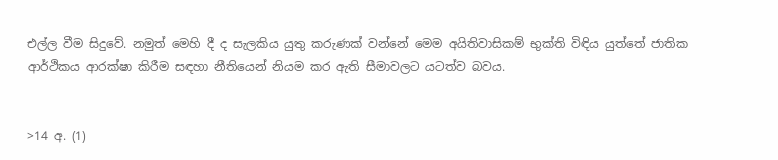එල්ල වීම සිදුවේ. නමුත් මෙහි දී ද සැලකිය යුතු කරුණක් වන්නේ මෙම අයිතිවාසිකම් භුක්ති විඳිය යුත්තේ ජාතික ආර්ථිකය ආරක්ෂා කිරීම සඳහා නීතියෙන් නියම කර ඇති සීමාවලට යටත්ව බවය.


>14 අ. (1)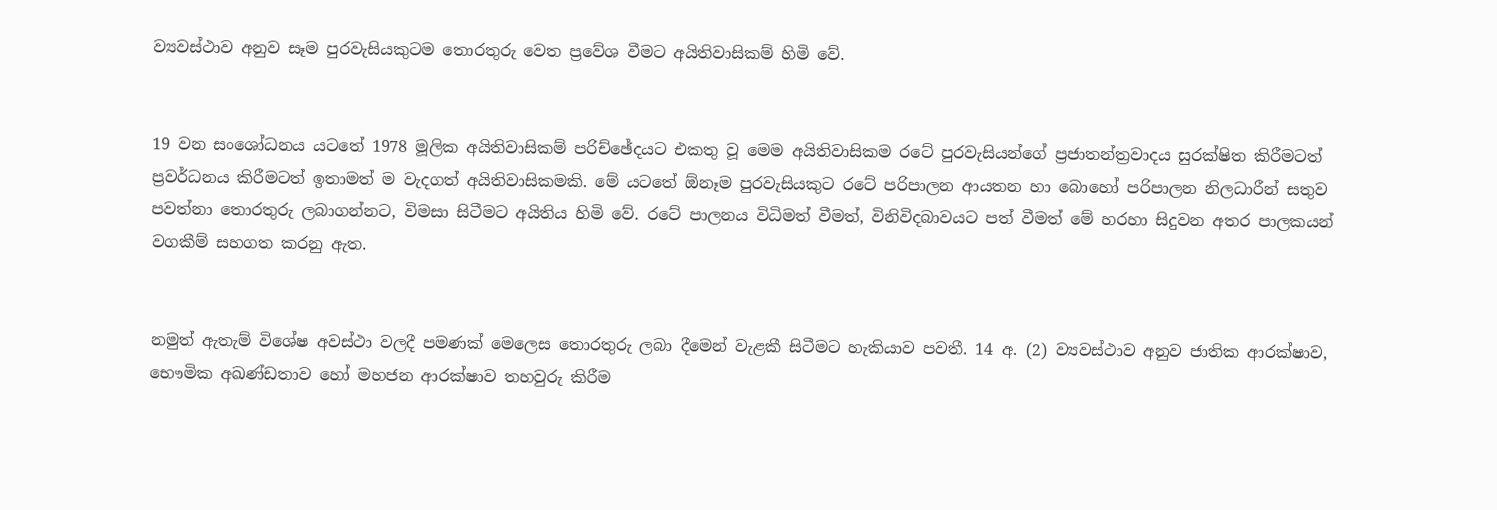ව්‍යවස්ථාව අනුව සෑම පුරවැසියකුටම තොරතුරු වෙත ප්‍රවේශ වීමට අයිතිවාසිකම් හිමි වේ.


19 වන සංශෝධනය යටතේ 1978 මූලික අයිතිවාසිකම් පරිච්ඡේදයට එකතු වූ මෙම අයිතිවාසිකම රටේ පුරවැසියන්ගේ ප්‍රජාතන්ත්‍රවාදය සුරක්ෂිත කිරීමටත් ප්‍රවර්ධනය කිරීමටත් ඉතාමත් ම වැදගත් අයිතිවාසිකමකි. මේ යටතේ ඕනෑම පුරවැසියකුට රටේ පරිපාලන ආයතන හා බොහෝ පරිපාලන නිලධාරීන් සතුව පවත්නා තොරතුරු ලබාගන්නට, විමසා සිටීමට අයිතිය හිමි වේ. රටේ පාලනය විධිමත් වීමත්, විනිවිදබාවයට පත් වීමත් මේ හරහා සිදුවන අතර පාලකයන් වගකීම් සහගත කරනු ඇත.


නමුත් ඇතැම් විශේෂ අවස්ථා වලදී පමණක් මෙලෙස තොරතුරු ලබා දීමෙන් වැළකී සිටීමට හැකියාව පවතී. 14 අ. (2) ව්‍යවස්ථාව අනුව ජාතික ආරක්ෂාව, භෞමික අඛණ්ඩතාව හෝ මහජන ආරක්ෂාව තහවුරු කිරීම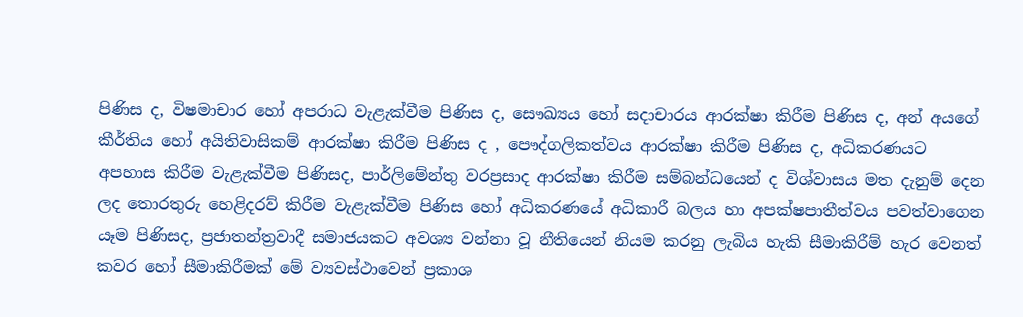පිණිස ද, විෂමාචාර හෝ අපරාධ වැළැක්වීම පිණිස ද, සෞඛ්‍යය හෝ සදාචාරය ආරක්ෂා කිරීම පිණිස ද, අන් අයගේ කීර්තිය හෝ අයිතිවාසිකම් ආරක්ෂා කිරීම පිණිස ද , පෞද්ගලිකත්වය ආරක්ෂා කිරීම පිණිස ද, අධිකරණයට අපහාස කිරීම වැළැක්වීම පිණිසද, පාර්ලිමේන්තු වරප්‍රසාද ආරක්ෂා කිරීම සම්බන්ධයෙන් ද විශ්වාසය මත දැනුම් දෙන ලද තොරතුරු හෙළිදරව් කිරීම වැළැක්වීම පිණිස හෝ අධිකරණයේ අධිකාරී බලය හා අපක්ෂපාතීත්වය පවත්වාගෙන යෑම පිණිසද, ප්‍රජාතන්ත්‍රවාදී සමාජයකට අවශ්‍ය වන්නා වූ නීතියෙන් නියම කරනු ලැබිය හැකි සීමාකිරීම් හැර වෙනත් කවර හෝ සීමාකිරීමක් මේ ව්‍යවස්ථාවෙන් ප්‍රකාශ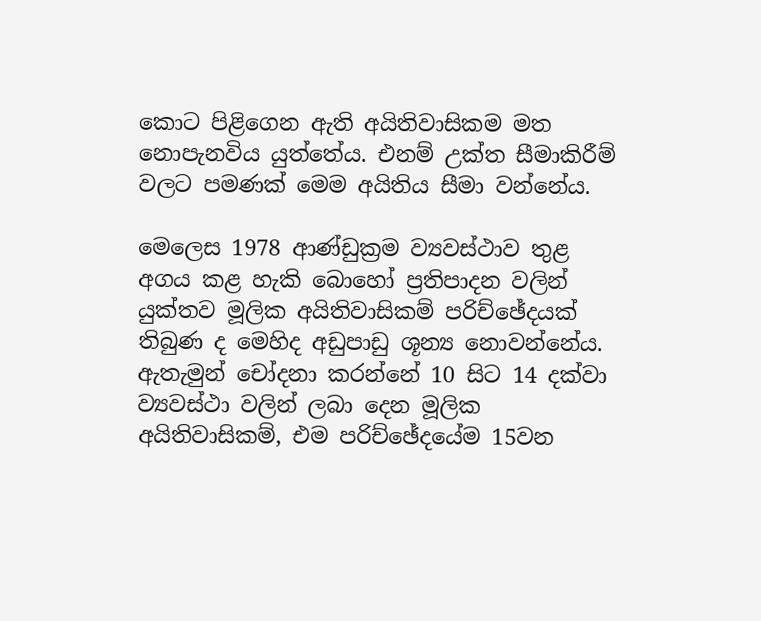කොට පිළිගෙන ඇති අයිතිවාසිකම මත නොපැනවිය යුත්තේය. එනම් උක්ත සීමාකිරීම් වලට පමණක් මෙම අයිතිය සීමා වන්නේය.

මෙලෙස 1978 ආණ්ඩුක්‍රම ව්‍යවස්ථාව තුළ අගය කළ හැකි බොහෝ ප්‍රතිපාදන වලින් යුක්තව මූලික අයිතිවාසිකම් පරිච්ඡේදයක් තිබුණ ද මෙහිද අඩුපාඩු ශූන්‍ය නොවන්නේය. ඇතැමුන් චෝදනා කරන්නේ 10 සිට 14 දක්වා ව්‍යවස්ථා වලින් ලබා දෙන මූලික අයිතිවාසිකම්, එම පරිච්ඡේදයේම 15වන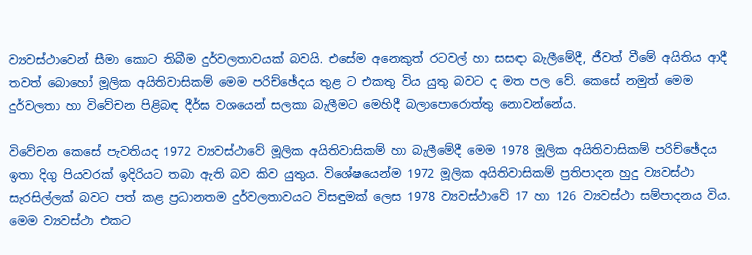ව්‍යවස්ථාවෙන් සීමා කොට තිබීම දුර්වලතාවයක් බවයි. එසේම අනෙකුත් රටවල් හා සසඳා බැලීමේදී, ජීවත් වීමේ අයිතිය ආදී තවත් බොහෝ මූලික අයිතිවාසිකම් මෙම පරිච්ඡේදය තුළ ට එකතු විය යුතු බවට ද මත පල වේ. කෙසේ නමුත් මෙම දුර්වලතා හා විවේචන පිළිබඳ දීර්ඝ වශයෙන් සලකා බැලීමට මෙහිදී බලාපොරොත්තු නොවන්නේය.

විවේචන කෙසේ පැවතියද 1972 ව්‍යවස්ථාවේ මූලික අයිතිවාසිකම් හා බැලීමේදී මෙම 1978 මූලික අයිතිවාසිකම් පරිච්ඡේදය ඉතා දිගු පියවරක් ඉදිරියට තබා ඇති බව කිව යුතුය. විශේෂයෙන්ම 1972 මූලික අයිතිවාසිකම් ප්‍රතිපාදන හුදු ව්‍යවස්ථා සැරසිල්ලක් බවට පත් කළ ප්‍රධානතම දුර්වලතාවයට විසඳුමක් ලෙස 1978 ව්‍යවස්ථාවේ 17 හා 126 ව්‍යවස්ථා සම්පාදනය විය. මෙම ව්‍යවස්ථා එකට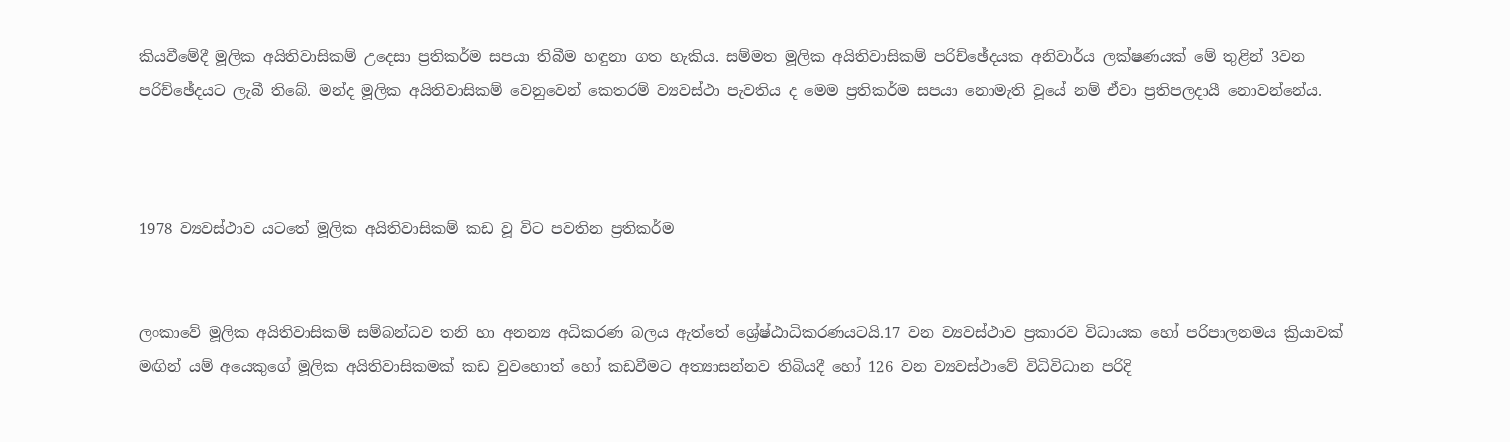කියවීමේදී මූලික අයිතිවාසිකම් උදෙසා ප්‍රතිකර්ම සපයා තිබීම හඳුනා ගත හැකිය. සම්මත මූලික අයිතිවාසිකම් පරිච්ඡේදයක අනිවාර්ය ලක්ෂණයක් මේ තුළින් 3වන පරිච්ඡේදයට ලැබී තිබේ. මන්ද මූලික අයිතිවාසිකම් වෙනුවෙන් කෙතරම් ව්‍යවස්ථා පැවතිය ද මෙම ප්‍රතිකර්ම සපයා නොමැති වූයේ නම් ඒවා ප්‍රතිපලදායී නොවන්නේය.



1978 ව්‍යවස්ථාව යටතේ මූලික අයිතිවාසිකම් කඩ වූ විට පවතින ප්‍රතිකර්ම


ලංකාවේ මූලික අයිතිවාසිකම් සම්බන්ධව තනි හා අනන්‍ය අධිකරණ බලය ඇත්තේ ශ්‍රේෂ්ඨාධිකරණයටයි.17 වන ව්‍යවස්ථාව ප්‍රකාරව විධායක හෝ පරිපාලනමය ක්‍රියාවක් මඟින් යම් අයෙකුගේ මූලික අයිතිවාසිකමක් කඩ වුවහොත් හෝ කඩවීමට අත්‍යාසන්නව තිබියදී හෝ 126 වන ව්‍යවස්ථාවේ විධිවිධාන පරිදි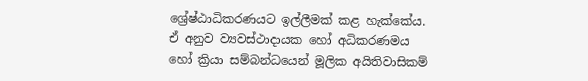ශ්‍රේෂ්ඨාධිකරණයට ඉල්ලීමක් කළ හැක්කේය.  ඒ අනුව ව්‍යවස්ථාදායක හෝ අධිකරණමය හෝ ක්‍රියා සම්බන්ධයෙන් මූලික අයිතිවාසිකම්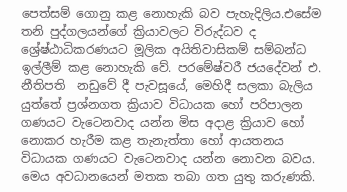පෙත්සම් ගොනු කළ නොහැකි බව පැහැදිලිය.එසේම තනි පුද්ගලයන්ගේ ක්‍රියාවලට විරුද්ධව ද ශ්‍රේෂ්ඨාධිකරණයට මූලික අයිතිවාසිකම් සම්බන්ධ ඉල්ලීම් කළ නොහැකි වේ. පරමේෂ්වරී ජයදේවන් එ. නීතිපති  නඩුවේ දී පැවසූයේ, මෙහිදී සලකා බැලිය යුත්තේ ප්‍රශ්නගත ක්‍රියාව විධායක හෝ පරිපාලන ගණයට වැටෙනවාද යන්න මිස අදාළ ක්‍රියාව හෝ නොකර හැරීම කළ තැනැත්තා හෝ ආයතනය විධායක ගණයට වැටෙනවාද යන්න නොවන බවය. මෙය අවධානයෙන් මතක තබා ගත යුතු කරුණකි.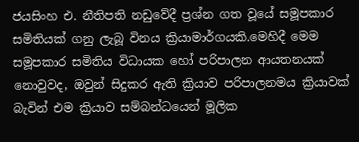ජයසිංහ එ. නීතිපති නඩුවේදී ප්‍රශ්න ගත වූයේ සමූපකාර සමිතියක් ගනු ලැබූ විනය ක්‍රියාමාර්ගයකි.මෙහිදී මෙම සමූපකාර සමිතිය විධායක හෝ පරිපාලන ආයතනයක් නොවුවද, ඔවුන් සිදුකර ඇති ක්‍රියාව පරිපාලනමය ක්‍රියාවක් බැවින් එම ක්‍රියාව සම්බන්ධයෙන් මූලික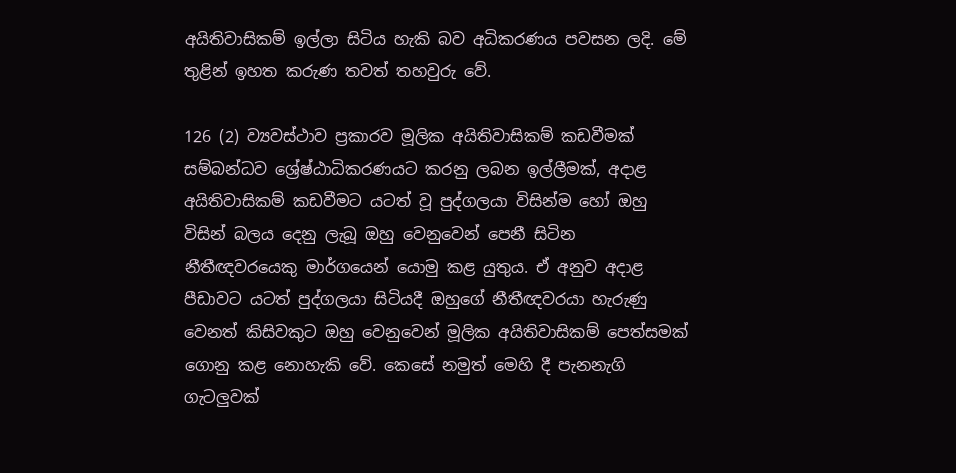අයිතිවාසිකම් ඉල්ලා සිටිය හැකි බව අධිකරණය පවසන ලදි. මේ තුළින් ඉහත කරුණ තවත් තහවුරු වේ.

126 (2) ව්‍යවස්ථාව ප්‍රකාරව මූලික අයිතිවාසිකම් කඩවීමක් සම්බන්ධව ශ්‍රේෂ්ඨාධිකරණයට කරනු ලබන ඉල්ලීමක්, අදාළ අයිතිවාසිකම් කඩවීමට යටත් වූ පුද්ගලයා විසින්ම හෝ ඔහු විසින් බලය දෙනු ලැබූ ඔහු වෙනුවෙන් පෙනී සිටින නීතීඥවරයෙකු මාර්ගයෙන් ‍යොමු කළ යුතුය. ඒ අනුව අදාළ පීඩාවට යටත් පුද්ගලයා සිටියදී ඔහුගේ නීතීඥවරයා හැරුණු වෙනත් කිසිවකුට ඔහු වෙනුවෙන් මූලික අයිතිවාසිකම් පෙත්සමක් ගොනු කළ නොහැකි වේ. කෙසේ නමුත් මෙහි දී පැනනැගි ගැටලුවක්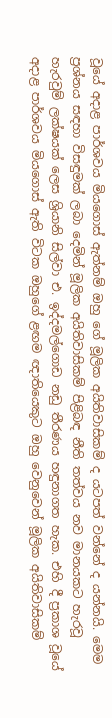වූයේ අදාළ පාර්ශවය මියගොස් ඇත්නම් ඔහු ගේ මූලික අයිතිවාසිකම් ද යටපත් වන්නේ ද යන්නයි. මෙම ප්‍රශ්නය සඳහා විසඳුමක් ලබා දෙමින් මූලික අයිතිවාසිකම් පිළිබඳ නීති තත්වය නව මානයකට හැරවූ හැරවුම් ලක්ෂයක් ලෙස ශ්‍රියානි සිල්වා එ. ඉද්දමල්ගොඩ නඩු තීරණය හඳුනාගත හැක. එහි දී ප්‍රකාශ වූයේ අදාළ පාර්ශවය මියගොස් ඇති විටක ඔහුගේ ළඟම ඥාතියෙකුට ඔහු වෙනුවෙන් මූලික අයිතිවාසිකම්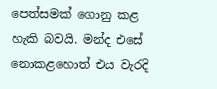පෙත්සමක් ගොනු කළ හැකි බවයි. මන්ද එසේ නොකළහොත් එය වැරදි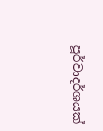පූර්වාදර්ශයක්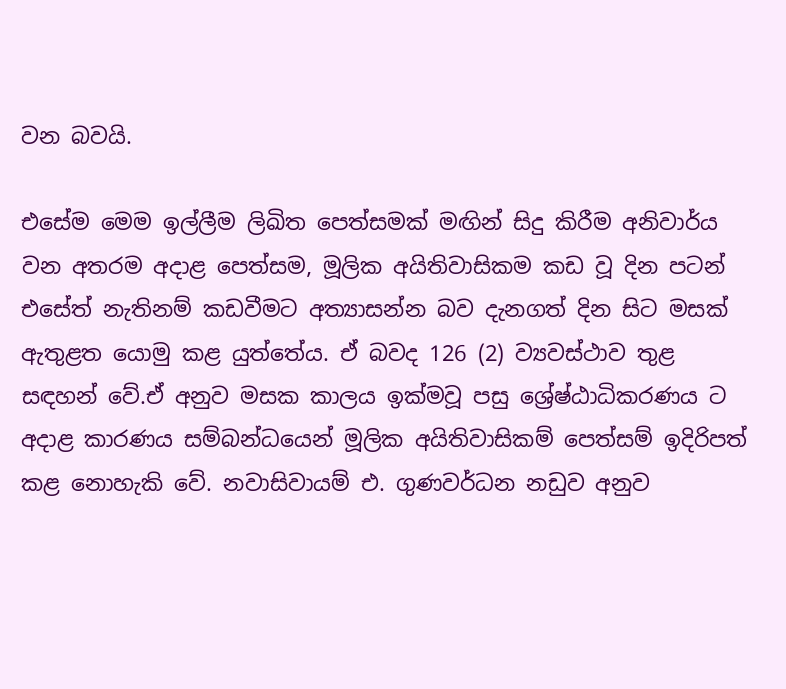වන බවයි.

එසේම මෙම ඉල්ලීම ලිඛිත පෙත්සමක් මඟින් සිදු කිරීම අනිවාර්ය වන අතරම අදාළ පෙත්සම, මූලික අයිතිවාසිකම කඩ වූ දින පටන් එසේත් නැතිනම් කඩවීමට අත්‍යාසන්න බව දැනගත් දින සිට මසක් ඇතුළත යොමු කළ යුත්තේය. ඒ බවද 126 (2) ව්‍යවස්ථාව තුළ සඳහන් වේ.ඒ අනුව මසක කාලය ඉක්මවූ පසු ශ්‍රේෂ්ඨාධිකරණය ට අදාළ කාරණය සම්බන්ධයෙන් මූලික අයිතිවාසිකම් පෙත්සම් ඉදිරිපත් කළ නොහැකි වේ. නවාසිවායම් එ. ගුණවර්ධන නඩුව අනුව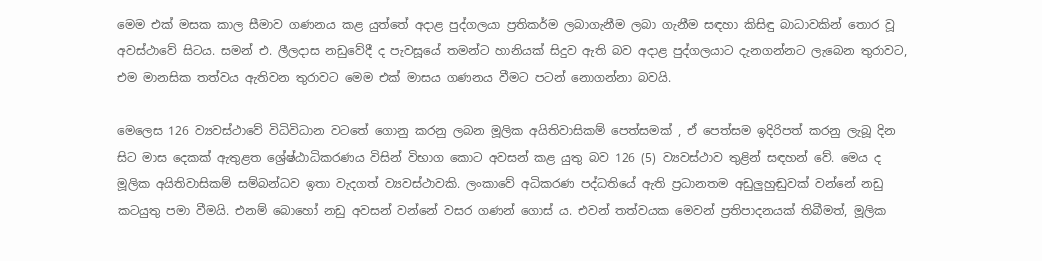මෙම එක් මසක කාල සීමාව ගණනය කළ යුත්තේ අදාළ පුද්ගලයා ප්‍රතිකර්ම ලබාගැනීම ලබා ගැනීම සඳහා කිසිඳු බාධාවකින් තොර වූ අවස්ථාවේ සිටය. සමන් එ. ලීලදාස නඩුවේදී ද පැවසූයේ තමන්ට හානියක් සිදුව ඇති බව අදාළ පුද්ගලයාට දැනගන්නට ලැබෙන තුරාවට, එම මානසික තත්වය ඇතිවන තුරාවට මෙම එක් මාසය ගණනය වීමට පටන් නොගන්නා බවයි.

මෙලෙස 126 ව්‍යවස්ථාවේ විධිවිධාන වටතේ ගොනු කරනු ලබන මූලික අයිතිවාසිකම් පෙත්සමක් , ඒ පෙත්සම ඉදිරිපත් කරනු ලැබූ දින සිට මාස දෙකක් ඇතුළත ශ්‍රේෂ්ඨාධිකරණය විසින් විභාග කොට අවසන් කළ යුතු බව 126 (5) ව්‍යවස්ථාව තුළින් සඳහන් වේ. මෙය ද මූලික අයිතිවාසිකම් සම්බන්ධව ඉතා වැදගත් ව්‍යවස්ථාවකි. ලංකාවේ අධිකරණ පද්ධතියේ ඇති ප්‍රධානතම අඩුලුහුඬුවක් වන්නේ නඩු කටයුතු පමා වීමයි. එනම් බොහෝ නඩු අවසන් වන්නේ වසර ගණන් ගොස් ය. එවන් තත්වයක මෙවන් ප්‍රතිපාදනයක් තිබීමත්, මූලික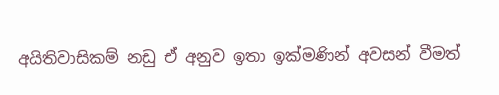අයිතිවාසිකම් නඩු ඒ අනුව ඉතා ඉක්මණින් අවසන් වීමත්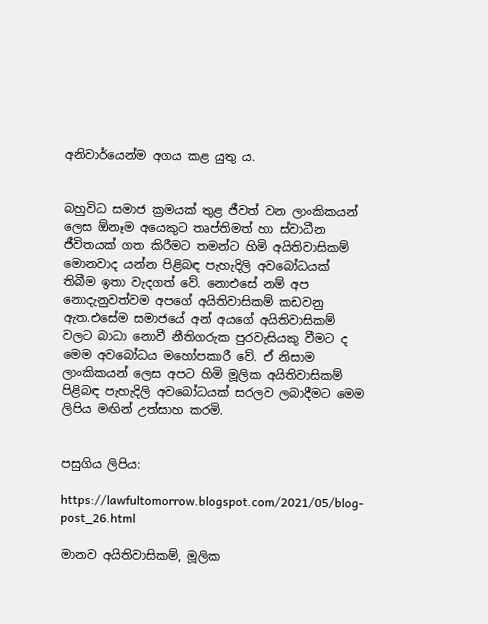අනිවාර්යෙන්ම අගය කළ යුතු ය.


බහුවිධ සමාජ ක්‍රමයක් තුළ ජීවත් වන ලාංකිකයන් ලෙස ඕනෑම අයෙකුට තෘප්තිමත් හා ස්වාධීන ජීවිතයක් ගත කිරීමට තමන්ට හිමි අයිතිවාසිකම් මොනවාද යන්න පිළිබඳ පැහැදිලි අවබෝධයක් තිබීම ඉතා වැදගත් වේ. නොඑසේ නම් අප නොදැනුවත්වම අපගේ අයිතිවාසිකම් කඩවනු ඇත.එසේම සමාජයේ අන් අයගේ අයිතිවාසිකම් වලට බාධා නොවී නීතිගරුක පුරවැසියකු වීමට ද මෙම අවබෝධය මහෝපකාරී වේ. ඒ නිසාම ලාංකිකයන් ලෙස අපට හිමි මූලික අයිතිවාසිකම් පිළිබඳ පැහැදිලි අවබෝධයක් සරලව ලබාදීමට මෙම ලිපිය මඟින් උත්සාහ කරමි.


පසුගිය ලිපිය:

https://lawfultomorrow.blogspot.com/2021/05/blog-post_26.html

මානව අයිතිවාසිකම්, මූලික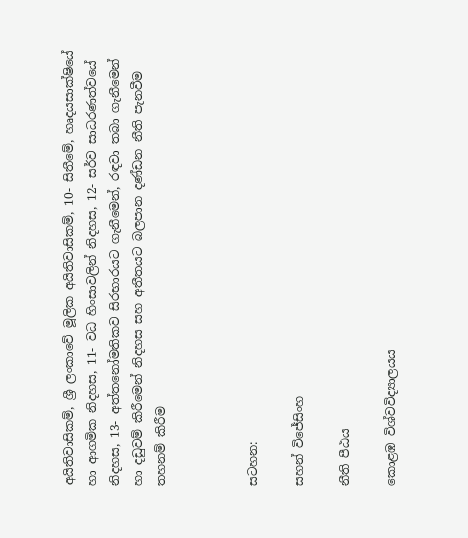අයිතිවාසිකම්, ශ්‍රී ලංකාවේ මූලික අයිතිවාසිකම්, 10- සිතීමේ, හෘදයසාක්ෂියේ හා ආගමික නිදහස, 11- වධ හිංසාවලින් නිදහස, 12- සර්ව සාධරණත්වයේ නිදහස, 13- අත්තනෝමතිකව සිරභාරයට ගැනීමෙන්, රඳවා තබා ගැනීමෙන් හා දඩුවම් කිරීමෙන් නිදහස සහ අතීතයට බලපාන දණ්ඩන නීති පැනවීම තහනම් කිරීම



සටහන:

සහන් විජේසිංහ

නීති පීඨය

කොළඹ විශ්වවිද්‍යාලයය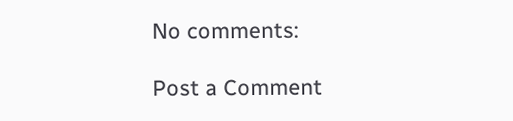No comments:

Post a Comment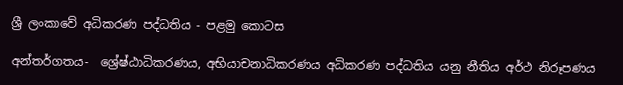ශ්‍රී ලංකාවේ අධිකරණ පද්ධතිය - පළමු කොටස

අන්තර්ගතය-  ශ්‍රේෂ්ඨාධිකරණය, අභියාචනාධිකරණය අධිකරණ පද්ධතිය යනු නීතිය අර්ථ නිරූපණය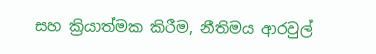සහ ක්‍රියාත්මක කිරීම, නීතිමය ආරවුල්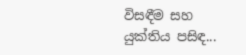විසඳීම සහ යුක්තිය පසිඳ...